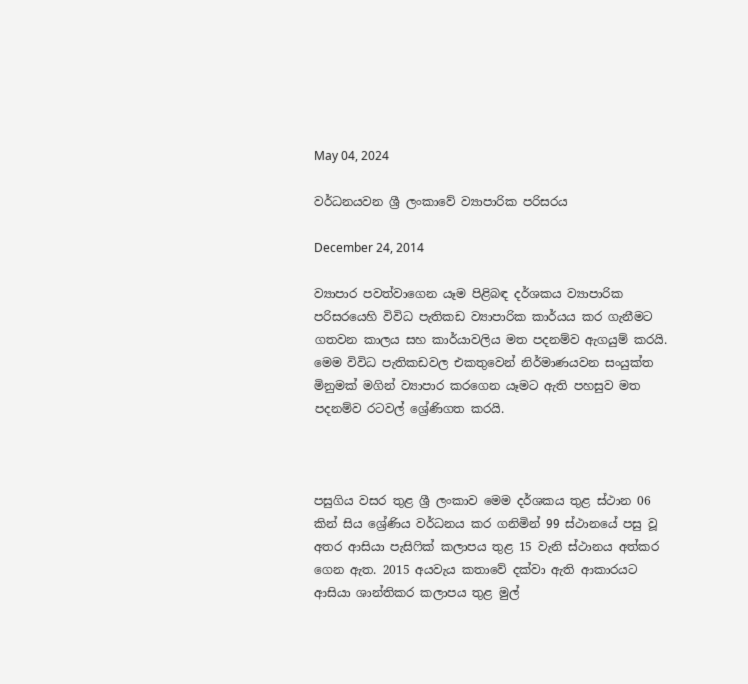May 04, 2024

වර්ධනයවන ශ්‍රී ලංකාවේ ව්‍යාපාරික පරිසරය

December 24, 2014

ව්‍යාපාර පවත්වාගෙන යෑම පිළිබඳ දර්ශකය ව්‍යාපාරික පරිසරයෙහි විවිධ පැතිකඩ ව්‍යාපාරික කාර්යය කර ගැනීමට ගතවන කාලය සහ කාර්යාවලිය මත පදනම්ව ඇගයුම් කරයි. මෙම විවිධ පැතිකඩවල එකතුවෙන් නිර්මාණයවන සංයුක්ත මිනුමක් මගින් ව්‍යාපාර කරගෙන යෑමට ඇති පහසුව මත පදනම්ව රටවල් ශ්‍රේණිගත කරයි.



පසුගිය වසර තුළ ශ්‍රී ලංකාව මෙම දර්ශකය තුළ ස්ථාන 06 කින් සිය ශ්‍රේණිය වර්ධනය කර ගනිමින් 99 ස්ථානයේ පසු වූ අතර ආසියා පැසිෆික් කලාපය තුළ 15 වැනි ස්ථානය අත්කර ගෙන ඇත. 2015 අයවැය කතාවේ දක්වා ඇති ආකාරයට ආසියා ශාන්තිකර කලාපය තුළ මුල්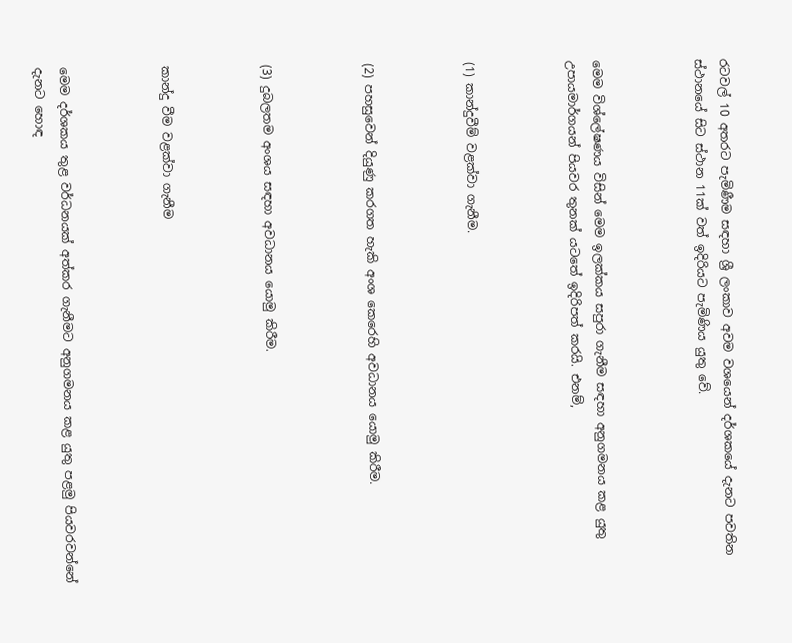රටවල් 10 අතරට පැමිණීම සඳහා ශ්‍රී ලංකාව අවම වශයෙන් දර්ශකයේ දැනට පවතින ස්ථානයේ සිට ස්ථාන 11ක් වත් ඉදිරියට පැමිණිය යුතු වේ.



මෙම විශ්ලේෂණය විසින් මෙම ඉලක්කය සපුරා ගැනීම සඳහා අනුගමනය කළ යුතු උපායමාර්ගයන් පියවර තුනක් යටතේ ඉදිරිපත් කරයි. එනම්,



(1) කාන්දුවීම් වළක්වා ගැනීම.



(2) පහසුවෙන් දියුණු කරගත හැකි අංශ කෙරෙහි අවධානය යොමු කිරීම.



(3) දුබලතම අංශය සඳහා අවධානය යොමු කිරීම.



කාන්දු වීම වළක්වා ගැනීම



මෙම දර්ශකය තුළ වර්ධනයක් අත්කර ගැනීමට අනුගමනය කළ යුතු පළමු පියවරවන්නේ දැනට හොඳ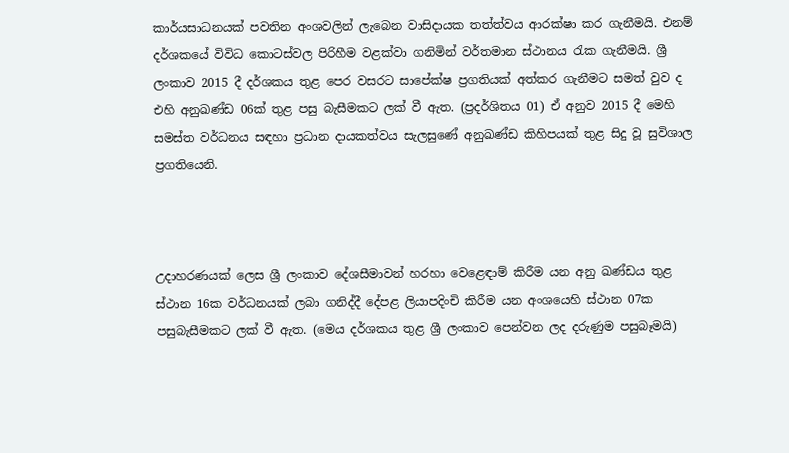කාර්යසාධනයක් පවතින අංශවලින් ලැබෙන වාසිදායක තත්ත්වය ආරක්ෂා කර ගැනීමයි. එනම් දර්ශකයේ විවිධ කොටස්වල පිරිහීම වළක්වා ගනිමින් වර්තමාන ස්ථානය රැක ගැනීමයි. ශ්‍රී ලංකාව 2015 දී දර්ශකය තුළ පෙර වසරට සාපේක්ෂ ප්‍රගතියක් අත්කර ගැනීමට සමත් වුව ද එහි අනුඛණ්ඩ 06ක් තුළ පසු බැසීමකට ලක් වී ඇත. (ප්‍රදර්ශිතය 01) ඒ අනුව 2015 දී මෙහි සමස්ත වර්ධනය සඳහා ප්‍රධාන දායකත්වය සැලසුණේ අනුඛණ්ඩ කිහිපයක් තුළ සිදු වූ සුවිශාල ප්‍රගතියෙනි.



උදාහරණයක් ලෙස ශ්‍රී ලංකාව දේශසීමාවන් හරහා වෙළෙඳාම් කිරීම යන අනු ඛණ්ඩය තුළ ස්ථාන 16ක වර්ධනයක් ලබා ගනිද්දී දේපළ ලියාපදිංචි කිරීම යන අංශයෙහි ස්ථාන 07ක පසුබැසීමකට ලක් වී ඇත. (මෙය දර්ශකය තුළ ශ්‍රී ලංකාව පෙන්වන ලද දරුණුම පසුබෑමයි)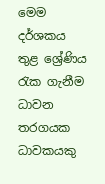මෙම දර්ශකය තුළ ශ්‍රේණිය රැක ගැනීම ධාවන තරගයක ධාවකයකු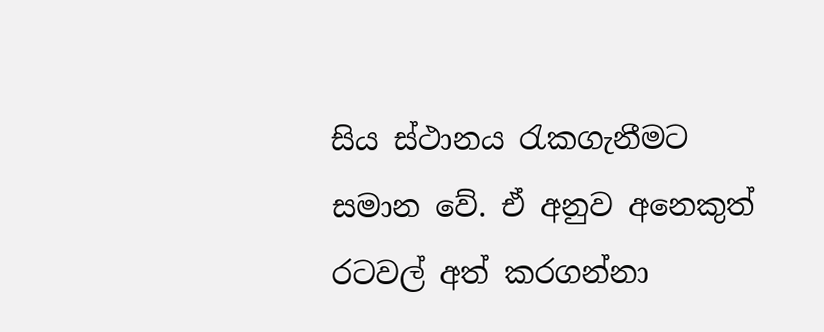සිය ස්ථානය රැකගැනීමට සමාන වේ. ඒ අනුව අනෙකුත් රටවල් අත් කරගන්නා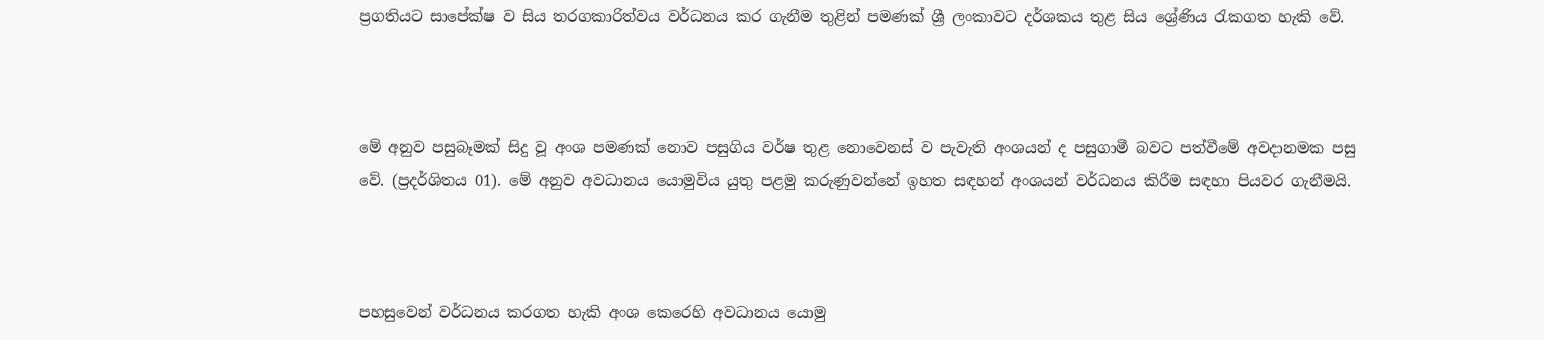ප්‍රගතියට සාපේක්ෂ ව සිය තරගකාරිත්වය වර්ධනය කර ගැනීම තුළින් පමණක් ශ්‍රී ලංකාවට දර්ශකය තුළ සිය ශ්‍රේණිය රැකගත හැකි වේ.



මේ අනුව පසුබෑමක් සිදු වූ අංශ පමණක් නොව පසුගිය වර්ෂ තුළ නොවෙනස් ව පැවැති අංශයන් ද පසුගාමී බවට පත්වීමේ අවදානමක පසු වේ. (ප්‍රදර්ශිතය 01). මේ අනුව අවධානය යොමුවිය යුතු පළමු කරුණුවන්නේ ඉහත සඳහන් අංශයන් වර්ධනය කිරීම සඳහා පියවර ගැනීමයි.



පහසුවෙන් වර්ධනය කරගත හැකි අංශ කෙරෙහි අවධානය යොමු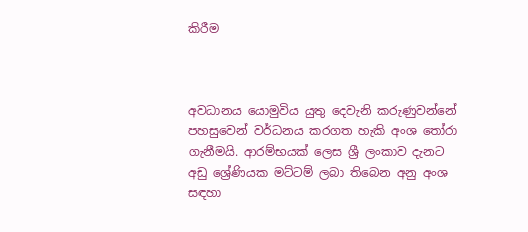කිරීම



අවධානය යොමුවිය යුතු දෙවැනි කරුණුවන්නේ පහසුවෙන් වර්ධනය කරගත හැකි අංශ තෝරා ගැනීමයි. ආරම්භයක් ලෙස ශ්‍රී ලංකාව දැනට අඩු ශ්‍රේණියක මට්ටම් ලබා තිබෙන අනු අංශ සඳහා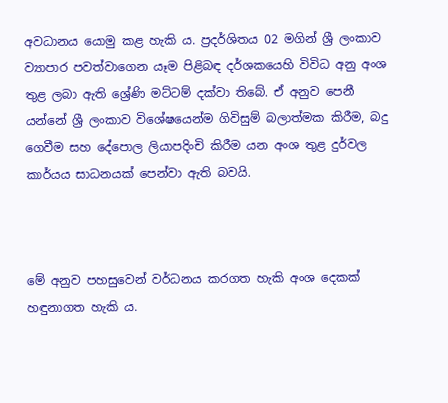අවධානය යොමු කළ හැකි ය. ප්‍රදර්ශිතය 02 මගින් ශ්‍රී ලංකාව ව්‍යාපාර පවත්වාගෙන යෑම පිළිබඳ දර්ශකයෙහි විවිධ අනු අංශ තුළ ලබා ඇති ශ්‍රේණි මට්ටම් දක්වා තිබේ. ඒ අනුව පෙනී යන්නේ ශ්‍රී ලංකාව විශේෂයෙන්ම ගිවිසුම් බලාත්මක කිරීම, බදු ගෙවීම සහ දේපොල ලියාපදිංචි කිරීම යන අංශ තුළ දුර්වල කාර්යය සාධනයක් පෙන්වා ඇති බවයි.



මේ අනුව පහසුවෙන් වර්ධනය කරගත හැකි අංශ දෙකක් හඳුනාගත හැකි ය.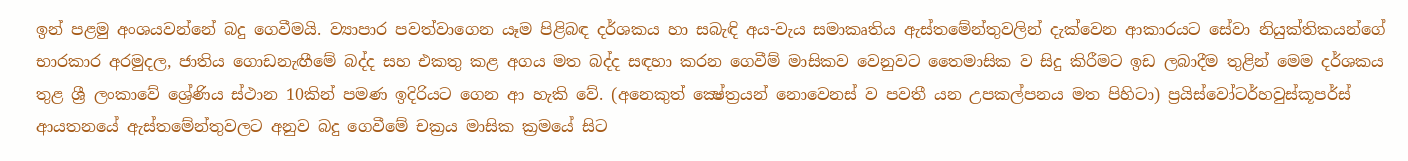ඉන් පළමු අංශයවන්නේ බදු ගෙවීමයි. ව්‍යාපාර පවත්වාගෙන යෑම පිළිබඳ දර්ශකය හා සබැඳි අය-වැය සමාකෘතිය ඇස්තමේන්තුවලින් දැක්වෙන ආකාරයට සේවා නියුක්තිකයන්ගේ භාරකාර අරමුදල, ජාතිය ගොඩනැඟීමේ බද්ද සහ එකතු කළ අගය මත බද්ද සඳහා කරන ගෙවීම් මාසිකව වෙනුවට තෛමාසික ව සිදු කිරීමට ඉඩ ලබාදීම තුළින් මෙම දර්ශකය තුළ ශ්‍රී ලංකාවේ ශ්‍රේණිය ස්ථාන 10කින් පමණ ඉදිරියට ගෙන ආ හැකි වේ. (අනෙකුත් ක්‍ෂේත්‍රයන් නොවෙනස් ව පවතී යන උපකල්පනය මත පිහිටා) ප්‍රයිස්වෝටර්හවුස්කූපර්ස් ආයතනයේ ඇස්තමේන්තුවලට අනුව බදු ගෙවීමේ චක්‍රය මාසික ක්‍රමයේ සිට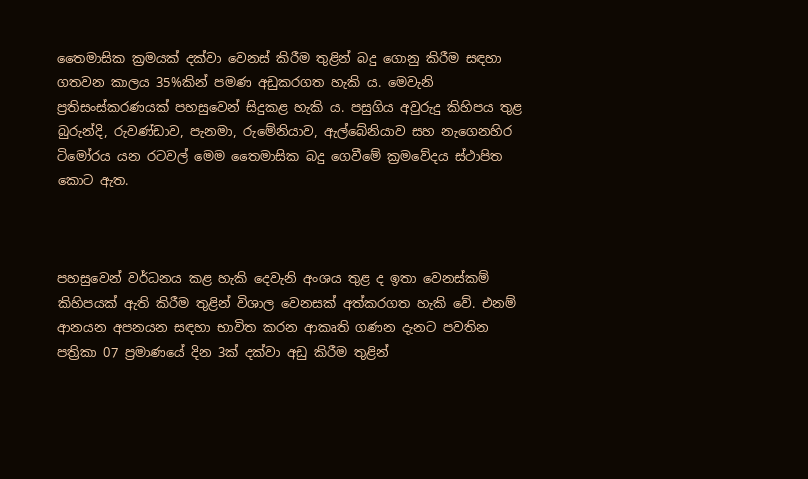තෛමාසික ක්‍රමයක් දක්වා වෙනස් කිරීම තුළින් බදු ගොනු කිරීම සඳහා ගතවන කාලය 35%කින් පමණ අඩුකරගත හැකි ය. මෙවැනි ප්‍රතිසංස්කරණයක් පහසුවෙන් සිදුකළ හැකි ය. පසුගිය අවුරුදු කිහිපය තුළ බුරුන්දි, රුවණ්ඩාව, පැනමා, රුමේනියාව, ඇල්බේනියාව සහ නැගෙනහිර ටිමෝරය යන රටවල් මෙම තෛමාසික බදු ගෙවීමේ ක්‍රමවේදය ස්ථාපිත කොට ඇත.



පහසුවෙන් වර්ධනය කළ හැකි දෙවැනි අංශය තුළ ද ඉතා වෙනස්කම් කිහිපයක් ඇති කිරීම තුළින් විශාල වෙනසක් අත්කරගත හැකි වේ. එනම් ආනයන අපනයන සඳහා භාවිත කරන ආකෘති ගණන දැනට පවතින පත්‍රිකා 07 ප්‍රමාණයේ දින 3ක් දක්වා අඩු කිරීම තුළින්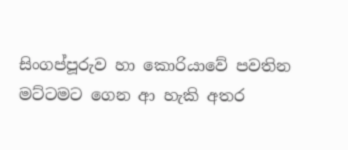සිංගප්පූරුව හා කොරියාවේ පවතින මට්ටමට ගෙන ආ හැකි අතර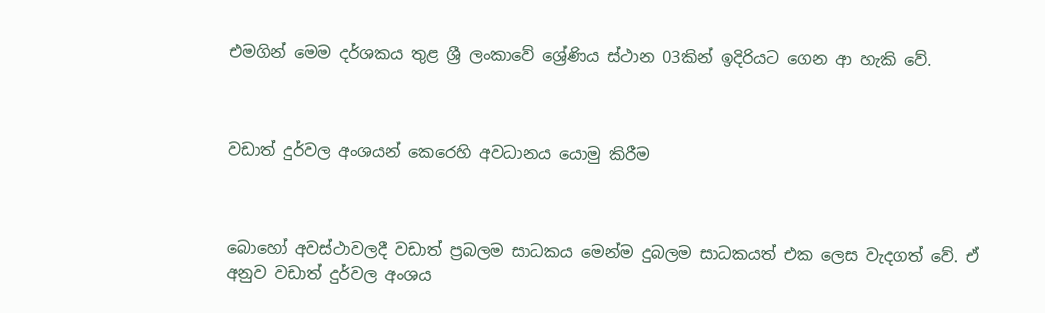එමගින් මෙම දර්ශකය තුළ ශ්‍රී ලංකාවේ ශ්‍රේණිය ස්ථාන 03කින් ඉදිරියට ගෙන ආ හැකි වේ.



වඩාත් දුර්වල අංශයන් කෙරෙහි අවධානය යොමු කිරීම



බොහෝ අවස්ථාවලදී වඩාත් ප්‍රබලම සාධකය මෙන්ම දුබලම සාධකයත් එක ලෙස වැදගත් වේ. ඒ අනුව වඩාත් දුර්වල අංශය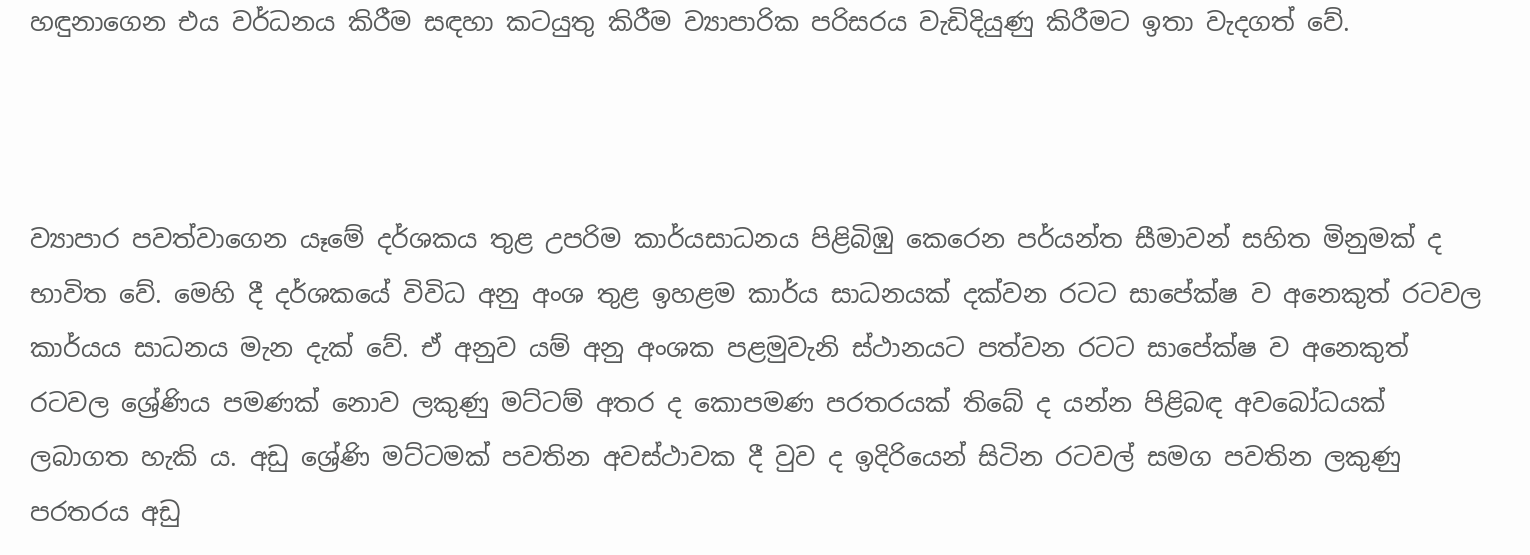හඳුනාගෙන එය වර්ධනය කිරීම සඳහා කටයුතු කිරීම ව්‍යාපාරික පරිසරය වැඩිදියුණු කිරීමට ඉතා වැදගත් වේ.



ව්‍යාපාර පවත්වාගෙන යෑමේ දර්ශකය තුළ උපරිම කාර්යසාධනය පිළිබිඹු කෙරෙන පර්යන්ත සීමාවන් සහිත මිනුමක් ද භාවිත වේ. මෙහි දී දර්ශකයේ විවිධ අනු අංශ තුළ ඉහළම කාර්ය සාධනයක් දක්වන රටට සාපේක්ෂ ව අනෙකුත් රටවල කාර්යය සාධනය මැන දැක් වේ. ඒ අනුව යම් අනු අංශක පළමුවැනි ස්ථානයට පත්වන රටට සාපේක්ෂ ව අනෙකුත් රටවල ශ්‍රේණිය පමණක් නොව ලකුණු මට්ටම් අතර ද කොපමණ පරතරයක් තිබේ ද යන්න පිළිබඳ අවබෝධයක් ලබාගත හැකි ය. අඩු ශ්‍රේණි මට්ටමක් පවතින අවස්ථාවක දී වුව ද ඉදිරියෙන් සිටින රටවල් සමග පවතින ලකුණු පරතරය අඩු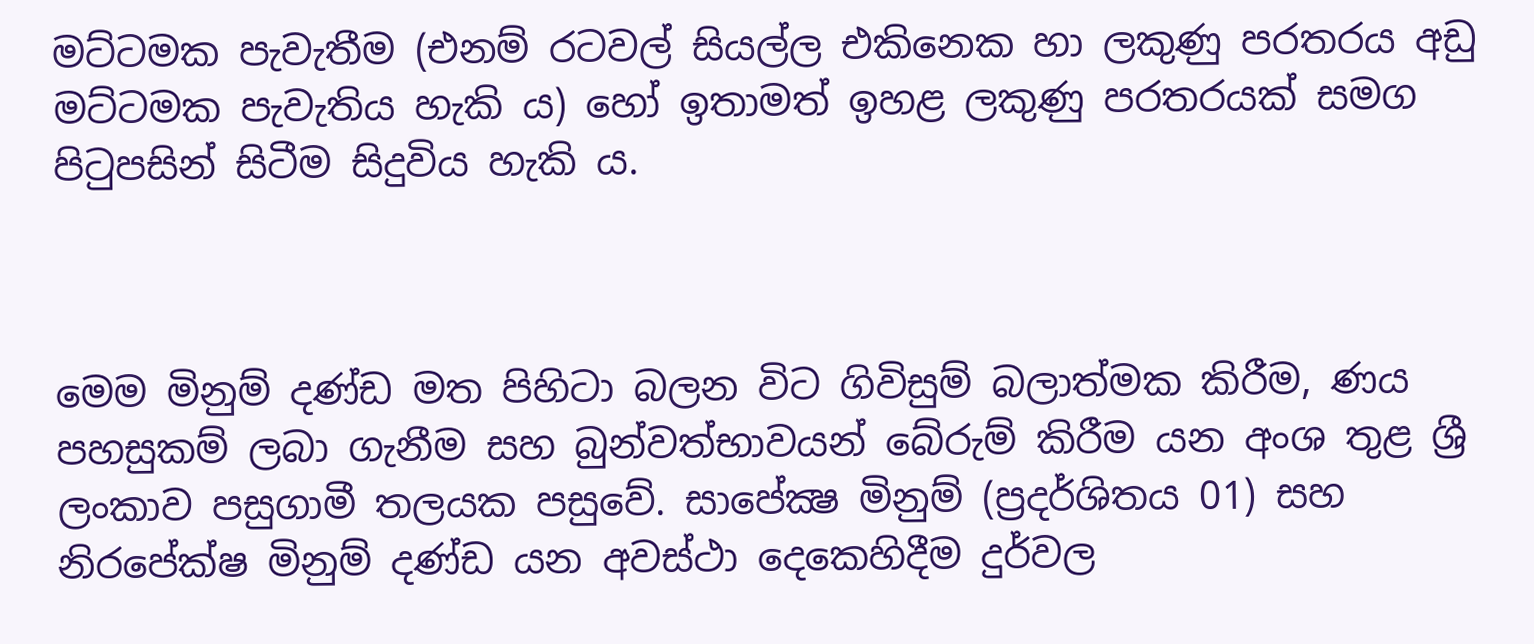මට්ටමක පැවැතීම (එනම් රටවල් සියල්ල එකිනෙක හා ලකුණු පරතරය අඩු මට්ටමක පැවැතිය හැකි ය) හෝ ඉතාමත් ඉහළ ලකුණු පරතරයක් සමග පිටුපසින් සිටීම සිදුවිය හැකි ය.



මෙම මිනුම් දණ්ඩ මත පිහිටා බලන විට ගිවිසුම් බලාත්මක කිරීම, ණය පහසුකම් ලබා ගැනීම සහ බුන්වත්භාවයන් බේරුම් කිරීම යන අංශ තුළ ශ්‍රී ලංකාව පසුගාමී තලයක පසුවේ. සාපේක්‍ෂ මිනුම් (ප්‍රදර්ශිතය 01) සහ නිරපේක්ෂ මිනුම් දණ්ඩ යන අවස්ථා දෙකෙහිදීම දුර්වල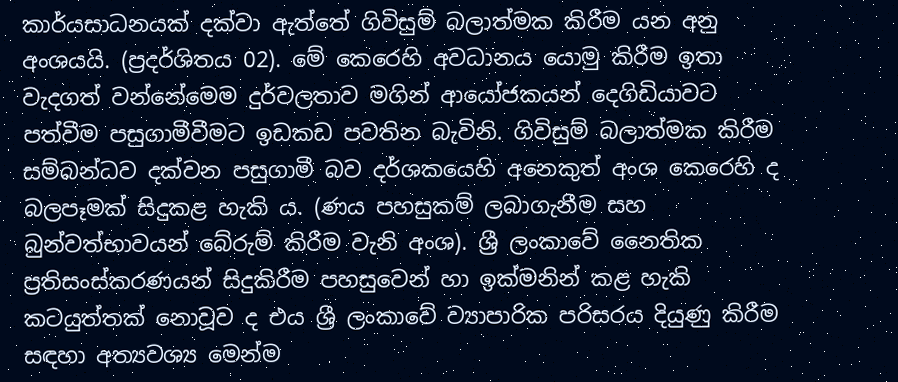කාර්යසාධනයක් දක්වා ඇත්තේ ගිවිසුම් බලාත්මක කිරීම යන අනු අංශයයි. (ප්‍රදර්ශිතය 02). මේ කෙරෙහි අවධානය යොමු කිරීම ඉතා වැදගත් වන්නේමෙම දුර්වලතාව මගින් ආයෝජකයන් දෙගිඩියාවට පත්වීම පසුගාමීවීමට ඉඩකඩ පවතින බැවිනි. ගිවිසුම් බලාත්මක කිරීම සම්බන්ධව දක්වන පසුගාමී බව දර්ශකයෙහි අනෙකුත් අංශ කෙරෙහි ද බලපෑමක් සිදුකළ හැකි ය. (ණය පහසුකම් ලබාගැනීම සහ බුන්වත්භාවයන් බේරුම් කිරීම වැනි අංශ). ශ්‍රී ලංකාවේ නෛතික ප්‍රතිසංස්කරණයන් සිදුකිරීම පහසුවෙන් හා ඉක්මනින් කළ හැකි කටයුත්තක් නොවූව ද එය ශ්‍රී ලංකාවේ ව්‍යාපාරික පරිසරය දියුණු කිරීම සඳහා අත්‍යවශ්‍ය මෙන්ම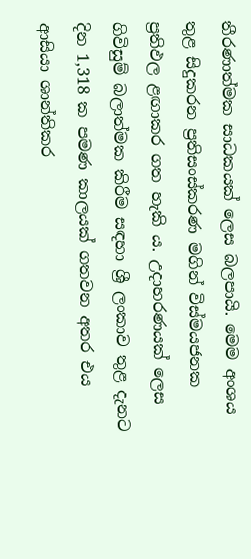තීරණාත්මක සාධකයක් ලෙස බලපායි. මෙම අංශය තුළ සිදුකරන ප්‍රතිසංස්කරණ මගින් විස්මයජනක ප්‍රතිඵල ළඟාකර ගත හැකි ය. උදාහරණයක් ලෙස ගිවිසුම් බලාත්මක කිරීම සඳහා ශ්‍රී ලංකාව තුළ දැනට දින 1,318 ක පමණ කාලයක් ගතවන අතර එය ආසියා ශාන්තිකර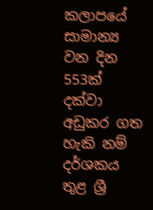කලාපයේ සාමාන්‍ය වන දින 553ක් දක්වා අඩුකර ගත හැකි නම් දර්ශකය තුළ ශ්‍රී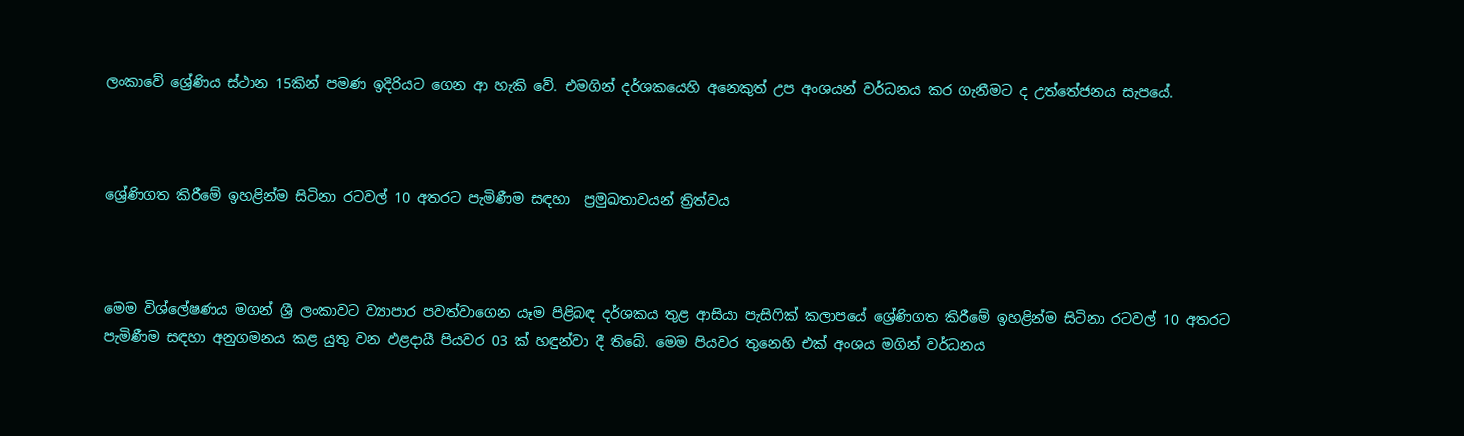ලංකාවේ ශ්‍රේණිය ස්ථාන 15කින් පමණ ඉදිරියට ගෙන ආ හැකි වේ. එමගින් දර්ශකයෙහි අනෙකුත් උප අංශයන් වර්ධනය කර ගැනීමට ද උත්තේජනය සැපයේ.



ශ්‍රේණිගත කිරීමේ ඉහළින්ම සිටිනා රටවල් 10 අතරට පැමිණීම සඳහා  ප්‍රමුඛතාවයන් ත්‍රිත්වය



මෙම විශ්ලේෂණය මගන් ශ්‍රී ලංකාවට ව්‍යාපාර පවත්වාගෙන යෑම පිළිබඳ දර්ශකය තුළ ආසියා පැසිෆික් කලාපයේ ශ්‍රේණිගත කිරීමේ ඉහළින්ම සිටිනා රටවල් 10 අතරට පැමිණීම සඳහා අනුගමනය කළ යුතු වන ඵළදායී පියවර 03 ක් හඳුන්වා දී තිබේ. මෙම පියවර තුනෙහි එක් අංශය මගින් වර්ධනය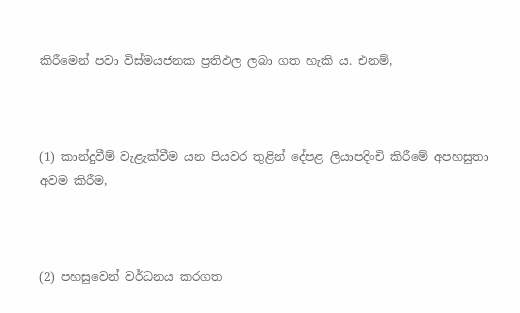කිරීමෙන් පවා විස්මයජනක ප්‍රතිඵල ලබා ගත හැකි ය. එනම්,



(1) කාන්දුවීම් වැළැක්වීම යන පියවර තුළින් දේපළ ලියාපදිංචි කිරීමේ අපහසුතා අවම කිරීම,



(2) පහසුවෙන් වර්ධනය කරගත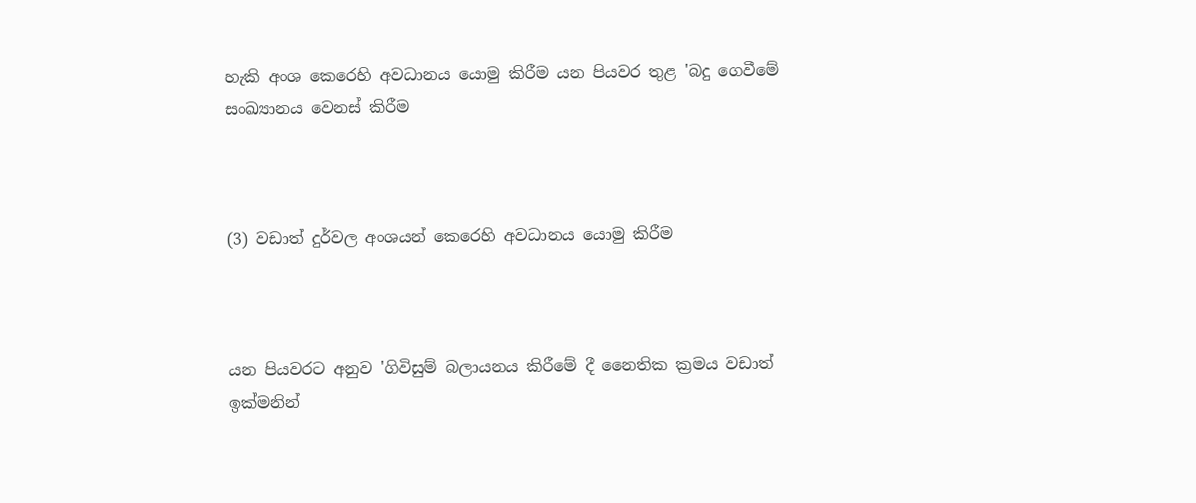හැකි අංශ කෙරෙහි අවධානය යොමු කිරීම යන පියවර තුළ 'බදු ගෙවීමේ සංඛ්‍යානය වෙනස් කිරීම



(3) වඩාත් දුර්වල අංශයන් කෙරෙහි අවධානය යොමු කිරීම



යන පියවරට අනුව 'ගිවිසුම් බලායනය කිරීමේ දී නෛතික ක්‍රමය වඩාත් ඉක්මනින්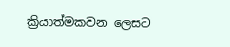ක්‍රියාත්මකවන ලෙසට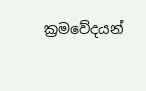ක්‍රමවේදයන්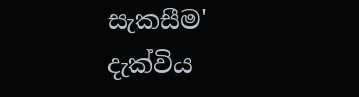සැකසීම' දැක්විය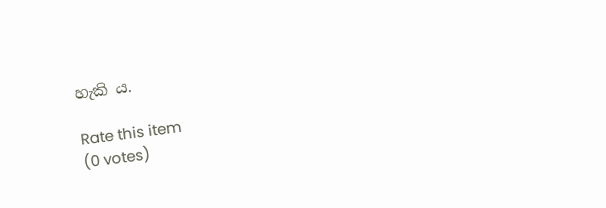හැකි ය.

Rate this item
(0 votes)